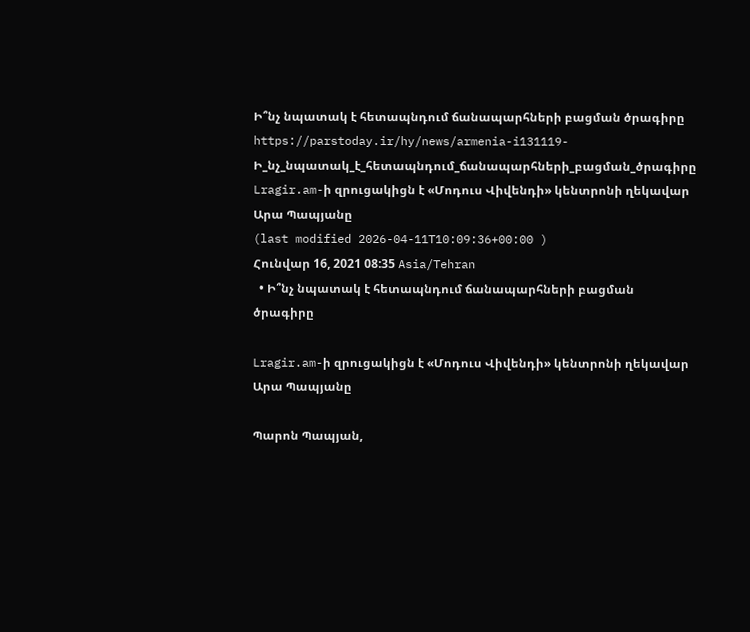Ի՞նչ նպատակ է հետապնդում ճանապարհների բացման ծրագիրը
https://parstoday.ir/hy/news/armenia-i131119-Ի_նչ_նպատակ_է_հետապնդում_ճանապարհների_բացման_ծրագիրը
Lragir.am-ի զրուցակիցն է «Մոդուս Վիվենդի» կենտրոնի ղեկավար Արա Պապյանը
(last modified 2026-04-11T10:09:36+00:00 )
Հունվար 16, 2021 08:35 Asia/Tehran
  • Ի՞նչ նպատակ է հետապնդում ճանապարհների բացման ծրագիրը

Lragir.am-ի զրուցակիցն է «Մոդուս Վիվենդի» կենտրոնի ղեկավար Արա Պապյանը

Պարոն Պապյան,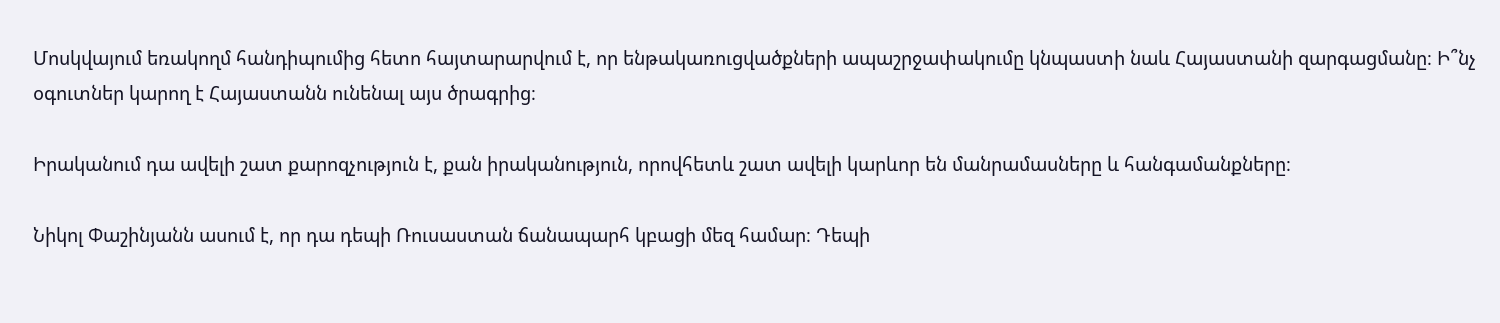Մոսկվայում եռակողմ հանդիպումից հետո հայտարարվում է, որ ենթակառուցվածքների ապաշրջափակումը կնպաստի նաև Հայաստանի զարգացմանը։ Ի՞նչ օգուտներ կարող է Հայաստանն ունենալ այս ծրագրից։

Իրականում դա ավելի շատ քարոզչություն է, քան իրականություն, որովհետև շատ ավելի կարևոր են մանրամասները և հանգամանքները։

Նիկոլ Փաշինյանն ասում է, որ դա դեպի Ռուսաստան ճանապարհ կբացի մեզ համար։ Դեպի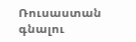Ռուսաստան գնալու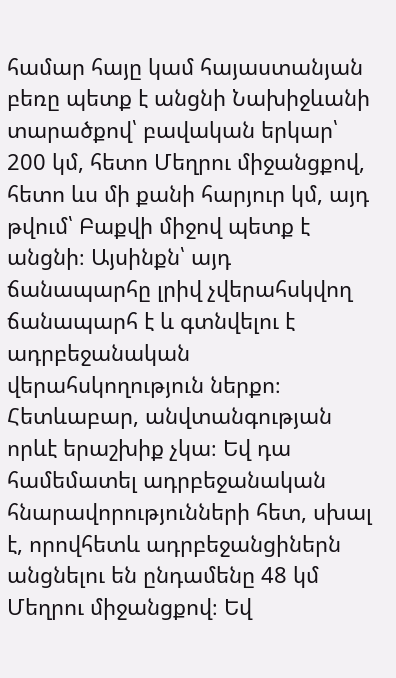համար հայը կամ հայաստանյան բեռը պետք է անցնի Նախիջևանի տարածքով՝ բավական երկար՝ 200 կմ, հետո Մեղրու միջանցքով, հետո ևս մի քանի հարյուր կմ, այդ թվում՝ Բաքվի միջով պետք է անցնի։ Այսինքն՝ այդ ճանապարհը լրիվ չվերահսկվող ճանապարհ է և գտնվելու է ադրբեջանական վերահսկողություն ներքո։ Հետևաբար, անվտանգության որևէ երաշխիք չկա։ Եվ դա համեմատել ադրբեջանական հնարավորությունների հետ, սխալ է, որովհետև ադրբեջանցիներն անցնելու են ընդամենը 48 կմ Մեղրու միջանցքով։ Եվ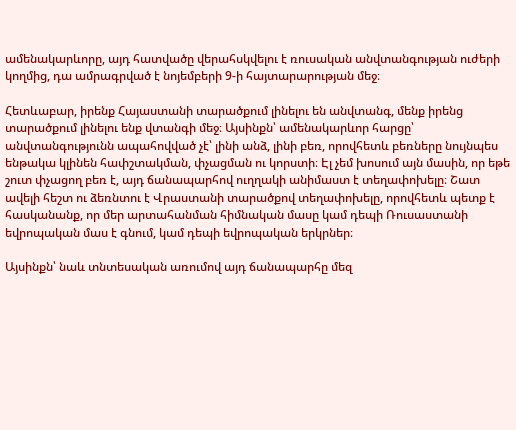ամենակարևորը, այդ հատվածը վերահսկվելու է ռուսական անվտանգության ուժերի կողմից, դա ամրագրված է նոյեմբերի 9-ի հայտարարության մեջ։

Հետևաբար, իրենք Հայաստանի տարածքում լինելու են անվտանգ, մենք իրենց տարածքում լինելու ենք վտանգի մեջ։ Այսինքն՝ ամենակարևոր հարցը՝ անվտանգությունն ապահովված չէ՝ լինի անձ, լինի բեռ, որովհետև բեռները նույնպես ենթակա կլինեն հափշտակման, փչացման ու կորստի։ Էլ չեմ խոսում այն մասին, որ եթե շուտ փչացող բեռ է, այդ ճանապարհով ուղղակի անիմաստ է տեղափոխելը։ Շատ ավելի հեշտ ու ձեռնտու է Վրաստանի տարածքով տեղափոխելը, որովհետև պետք է հասկանանք, որ մեր արտահանման հիմնական մասը կամ դեպի Ռուսաստանի եվրոպական մաս է գնում, կամ դեպի եվրոպական երկրներ։

Այսինքն՝ նաև տնտեսական առումով այդ ճանապարհը մեզ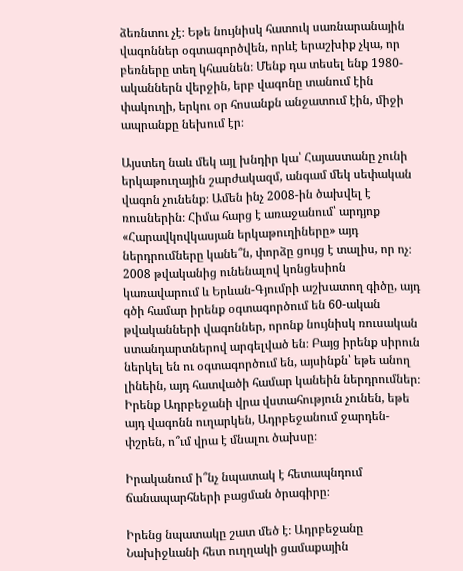ձեռնտու չէ։ Եթե նույնիսկ հատուկ սառնարանային վագոններ օգտագործվեն, որևէ երաշխիք չկա, որ բեռները տեղ կհասնեն։ Մենք դա տեսել ենք 1980-ականներն վերջին, երբ վագոնը տանում էին փակուղի, երկու օր հոսանքն անջատում էին, միջի ապրանքը նեխում էր։

Այստեղ նաև մեկ այլ խնդիր կա՝ Հայաստանը չունի երկաթուղային շարժակազմ, անգամ մեկ սեփական վագոն չունենք։ Ամեն ինչ 2008-ին ծախվել է ռուսներին։ Հիմա հարց է առաջանում՝ արդյոք «Հարավկովկասյան երկաթուղիները» այդ ներդրումները կանե՞ն, փորձը ցույց է տալիս, որ ոչ։ 2008 թվականից ունենալով կոնցեսիոն կառավարում և Երևան-Գյումրի աշխատող գիծը, այդ գծի համար իրենք օգտագործում են 60-ական թվականների վագոններ, որոնք նույնիսկ ռուսական ստանդարտներով արգելված են։ Բայց իրենք սիրուն ներկել են ու օգտագործում են, այսինքն՝ եթե անող լինեին, այդ հատվածի համար կանեին ներդրումներ։ Իրենք Ադրբեջանի վրա վստահություն չունեն, եթե այդ վագոնն ուղարկեն, Ադրբեջանում ջարդեն-փշրեն, ո՞ւմ վրա է մնալու ծախսը։

Իրականում ի՞նչ նպատակ է հետապնդում ճանապարհների բացման ծրագիրը։

Իրենց նպատակը շատ մեծ է։ Ադրբեջանը Նախիջևանի հետ ուղղակի ցամաքային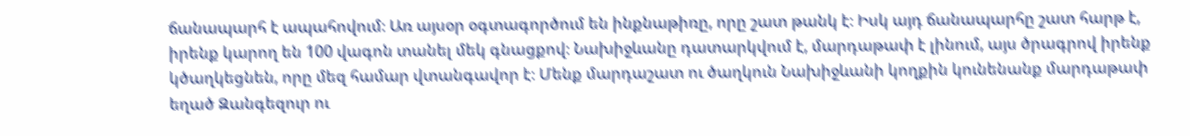ճանապարհ է ապահովում։ Առ այսօր օգտագործում են ինքնաթիռը, որը շատ թանկ է։ Իսկ այդ ճանապարհը շատ հարթ է, իրենք կարող են 100 վագոն տանել մեկ գնացքով։ Նախիջևանը դատարկվում է, մարդաթափ է լինում, այս ծրագրով իրենք կծաղկեցնեն, որը մեզ համար վտանգավոր է։ Մենք մարդաշատ ու ծաղկուն Նախիջևանի կողքին կունենանք մարդաթափ եղած Զանգեզուր ու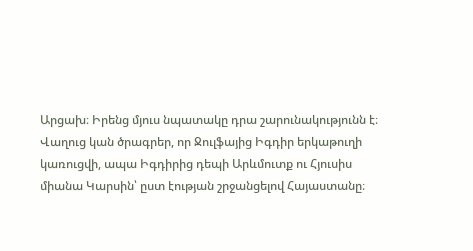Արցախ։ Իրենց մյուս նպատակը դրա շարունակությունն է։ Վաղուց կան ծրագրեր, որ Ջուլֆայից Իգդիր երկաթուղի կառուցվի, ապա Իգդիրից դեպի Արևմուտք ու Հյուսիս միանա Կարսին՝ ըստ էության շրջանցելով Հայաստանը։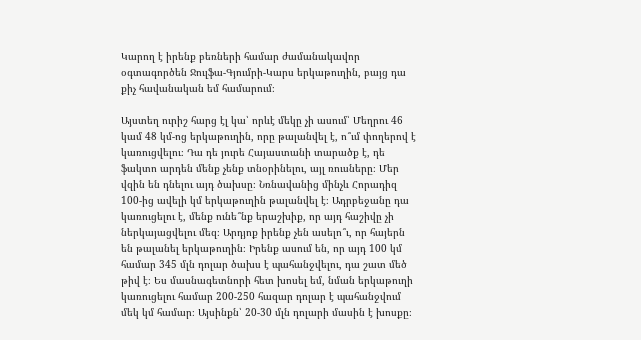Կարող է իրենք բեռների համար ժամանակավոր օգտագործեն Ջուլֆա-Գյումրի-Կարս երկաթուղին, բայց դա քիչ հավանական եմ համարում։

Այստեղ ուրիշ հարց էլ կա՝ որևէ մեկը չի ասում՝ Մեղրու 46 կամ 48 կմ-ոց երկաթուղին, որը թալանվել է, ո՞ւմ փողերով է կառուցվելու։ Դա դե յուրե Հայաստանի տարածք է, դե ֆակտո արդեն մենք չենք տնօրինելու, այլ ռուսները։ Մեր վզին են դնելու այդ ծախսը։ Նռնավանից մինչև Հորադիզ 100-ից ավելի կմ երկաթուղին թալանվել է։ Ադրբեջանը դա կառուցելու է, մենք ունե՞նք երաշխիք, որ այդ հաշիվը չի ներկայացվելու մեզ։ Արդյոք իրենք չեն ասելո՞ւ, որ հայերն են թալանել երկաթուղին։ Իրենք ասում են, որ այդ 100 կմ համար 345 մլն դոլար ծախս է պահանջվելու, դա շատ մեծ թիվ է։ Ես մասնագետնորի հետ խոսել եմ, նման երկաթուղի կառուցելու համար 200-250 հազար դոլար է պահանջվում մեկ կմ համար։ Այսինքն՝ 20-30 մլն դոլարի մասին է խոսքը։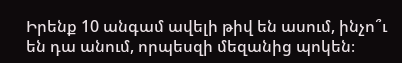Իրենք 10 անգամ ավելի թիվ են ասում, ինչո՞ւ են դա անում, որպեսզի մեզանից պոկեն։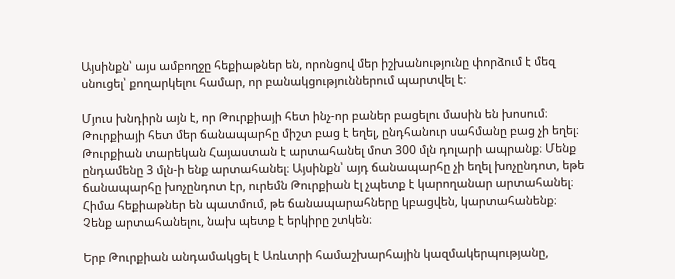Այսինքն՝ այս ամբողջը հեքիաթներ են, որոնցով մեր իշխանությունը փորձում է մեզ սնուցել՝ քողարկելու համար, որ բանակցություններում պարտվել է։

Մյուս խնդիրն այն է, որ Թուրքիայի հետ ինչ-որ բաներ բացելու մասին են խոսում։ Թուրքիայի հետ մեր ճանապարհը միշտ բաց է եղել, ընդհանուր սահմանը բաց չի եղել։ Թուրքիան տարեկան Հայաստան է արտահանել մոտ 300 մլն դոլարի ապրանք։ Մենք ընդամենը 3 մլն-ի ենք արտահանել։ Այսինքն՝ այդ ճանապարհը չի եղել խոչընդոտ, եթե ճանապարհը խոչընդոտ էր, ուրեմն Թուրքիան էլ չպետք է կարողանար արտահանել։ Հիմա հեքիաթներ են պատմում, թե ճանապարահները կբացվեն, կարտահանենք։ Չենք արտահանելու, նախ պետք է երկիրը շտկեն։

Երբ Թուրքիան անդամակցել է Առևտրի համաշխարհային կազմակերպությանը,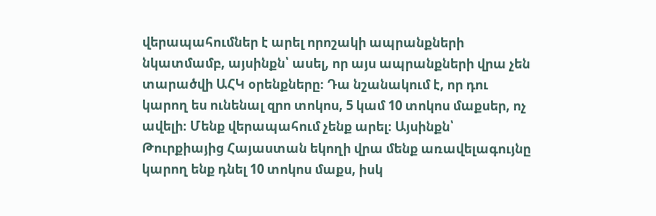վերապահումներ է արել որոշակի ապրանքների նկատմամբ, այսինքն՝ ասել, որ այս ապրանքների վրա չեն տարածվի ԱՀԿ օրենքները։ Դա նշանակում է, որ դու կարող ես ունենալ զրո տոկոս, 5 կամ 10 տոկոս մաքսեր, ոչ ավելի։ Մենք վերապահում չենք արել։ Այսինքն՝ Թուրքիայից Հայաստան եկողի վրա մենք առավելագույնը կարող ենք դնել 10 տոկոս մաքս, իսկ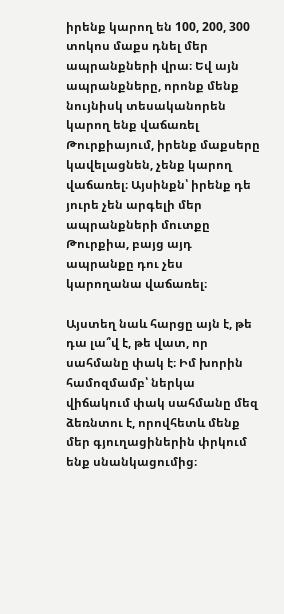իրենք կարող են 100, 200, 300 տոկոս մաքս դնել մեր ապրանքների վրա։ Եվ այն ապրանքները, որոնք մենք նույնիսկ տեսականորեն կարող ենք վաճառել Թուրքիայում, իրենք մաքսերը կավելացնեն, չենք կարող վաճառել։ Այսինքն՝ իրենք դե յուրե չեն արգելի մեր ապրանքների մուտքը Թուրքիա, բայց այդ ապրանքը դու չես կարողանա վաճառել։

Այստեղ նաև հարցը այն է, թե դա լա՞վ է, թե վատ, որ սահմանը փակ է։ Իմ խորին համոզմամբ՝ ներկա վիճակում փակ սահմանը մեզ ձեռնտու է, որովհետև մենք մեր գյուղացիներին փրկում ենք սնանկացումից։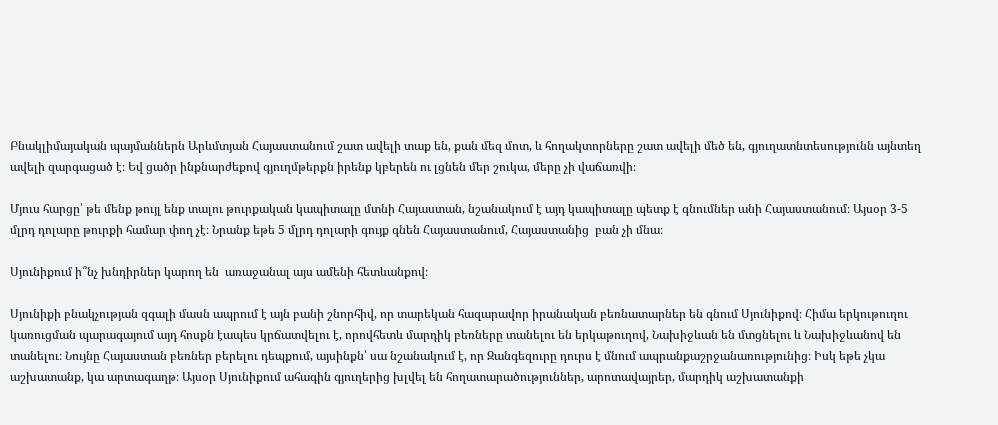Բնակլիմայական պայմաններն Արևմտյան Հայաստանում շատ ավելի տաք են, քան մեզ մոտ, և հողակտորները շատ ավելի մեծ են, գյուղատնտեսությունն այնտեղ ավելի զարգացած է։ Եվ ցածր ինքնարժեքով գյուղմթերքն իրենք կբերեն ու լցնեն մեր շուկա, մերը չի վաճառվի։

Մյուս հարցը՝ թե մենք թույլ ենք տալու թուրքական կապիտալը մտնի Հայաստան, նշանակում է այդ կապիտալը պետք է գնումներ անի Հայաստանում։ Այսօր 3-5 մլրդ դոլարը թուրքի համար փող չէ։ Նրանք եթե 5 մլրդ դոլարի գույք գնեն Հայաստանում, Հայաստանից  բան չի մնա։

Սյունիքում ի՞նչ խնդիրներ կարող են  առաջանալ այս ամենի հետևանքով։

Սյունիքի բնակչության զգալի մասն ապրում է այն բանի շնորհիվ, որ տարեկան հազարավոր իրանական բեռնատարներ են գնում Սյունիքով։ Հիմա երկութուղու կառուցման պարագայում այդ հոսքն էապես կրճատվելու է, որովհետև մարդիկ բեռները տանելու են երկաթուղով, Նախիջևան են մտցնելու և Նախիջևանով են տանելու։ Նույնը Հայաստան բեռներ բերելու դեպքում, այսինքն՝ սա նշանակում է, որ Զանգեզուրը դուրս է մնում ապրանքաշրջանառությունից։ Իսկ եթե չկա աշխատանք, կա արտագաղթ։ Այսօր Սյունիքում ահագին գյուղերից խլվել են հողատարածություններ, արոտավայրեր, մարդիկ աշխատանքի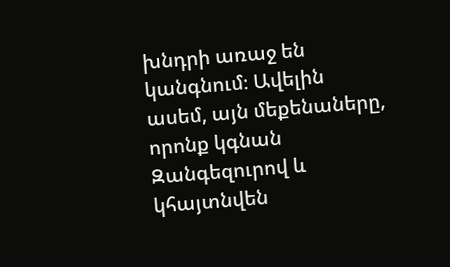խնդրի առաջ են կանգնում։ Ավելին ասեմ, այն մեքենաները, որոնք կգնան Զանգեզուրով և կհայտնվեն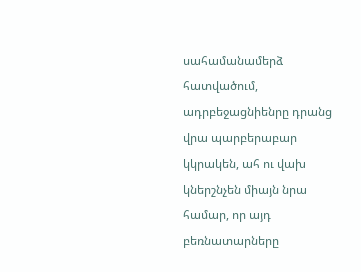սահամանամերձ հատվածում, ադրբեջացնիենրը դրանց վրա պարբերաբար կկրակեն, ահ ու վախ կներշնչեն միայն նրա համար, որ այդ բեռնատարները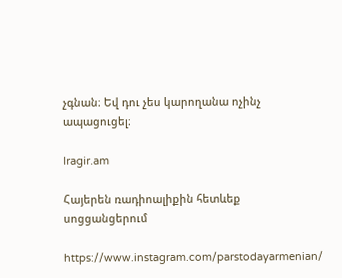չգնան։ Եվ դու չես կարողանա ոչինչ ապացուցել։

lragir.am

Հայերեն ռադիոալիքին հետևեք սոցցանցերում

https://www.instagram.com/parstodayarmenian/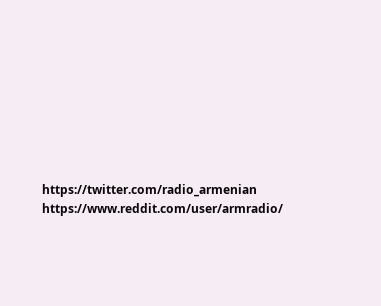https://twitter.com/radio_armenian
https://www.reddit.com/user/armradio/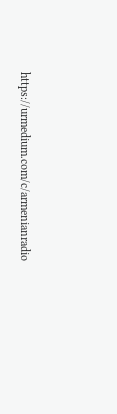https://urmedium.com/c/armenianradio